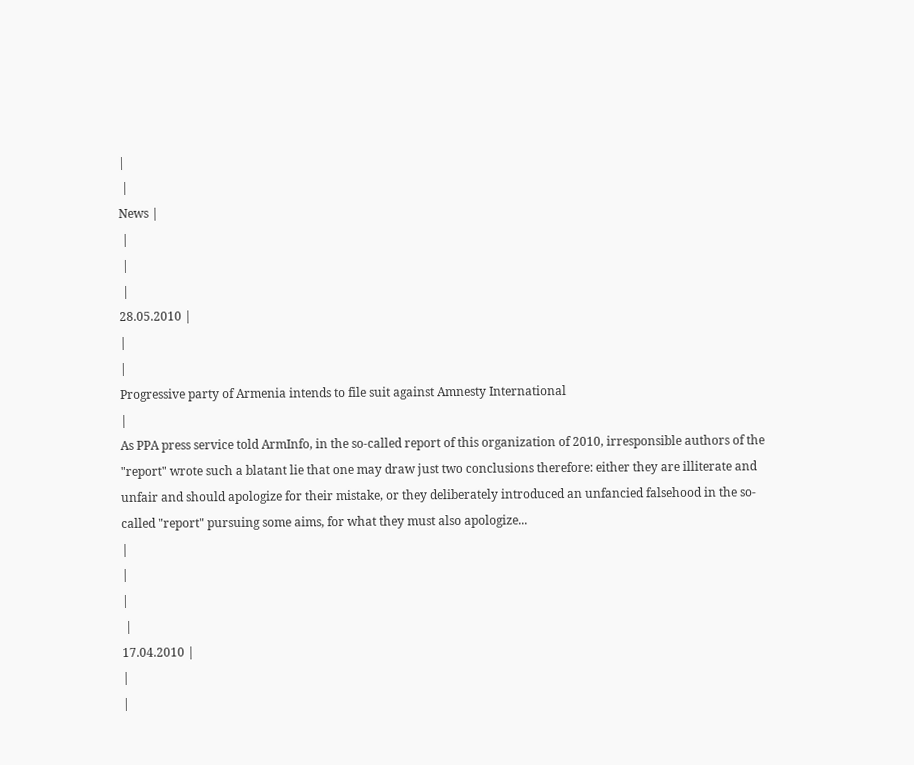|
 |
News |
 |
 |
 |
28.05.2010 |
|
|
Progressive party of Armenia intends to file suit against Amnesty International
|
As PPA press service told ArmInfo, in the so-called report of this organization of 2010, irresponsible authors of the "report" wrote such a blatant lie that one may draw just two conclusions therefore: either they are illiterate and unfair and should apologize for their mistake, or they deliberately introduced an unfancied falsehood in the so-called "report" pursuing some aims, for what they must also apologize...
|
|
|
 |
17.04.2010 |
|
|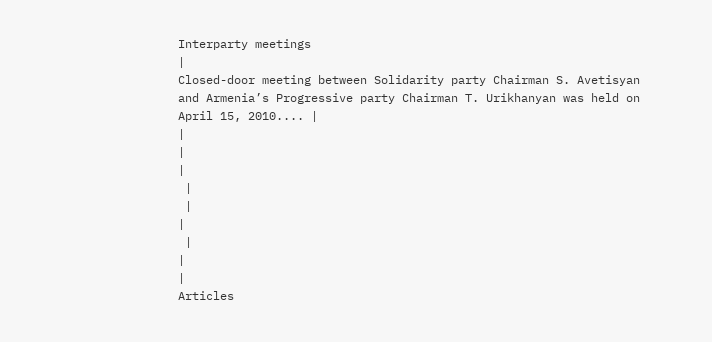Interparty meetings
|
Closed-door meeting between Solidarity party Chairman S. Avetisyan and Armenia’s Progressive party Chairman T. Urikhanyan was held on April 15, 2010.... |
|
|
|
 |
 |
|
 |
|
|
Articles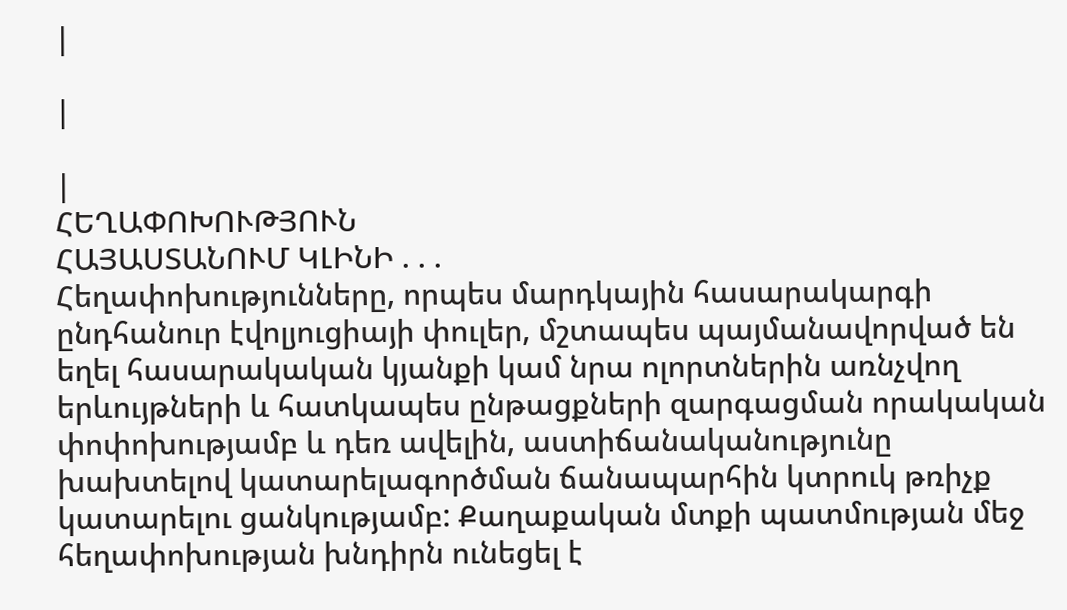|

|

|
ՀԵՂԱՓՈԽՈՒԹՅՈՒՆ
ՀԱՅԱՍՏԱՆՈՒՄ ԿԼԻՆԻ . . .
Հեղափոխությունները, որպես մարդկային հասարակարգի ընդհանուր էվոլյուցիայի փուլեր, մշտապես պայմանավորված են եղել հասարակական կյանքի կամ նրա ոլորտներին առնչվող երևույթների և հատկապես ընթացքների զարգացման որակական փոփոխությամբ և դեռ ավելին, աստիճանականությունը խախտելով կատարելագործման ճանապարհին կտրուկ թռիչք կատարելու ցանկությամբ: Քաղաքական մտքի պատմության մեջ հեղափոխության խնդիրն ունեցել է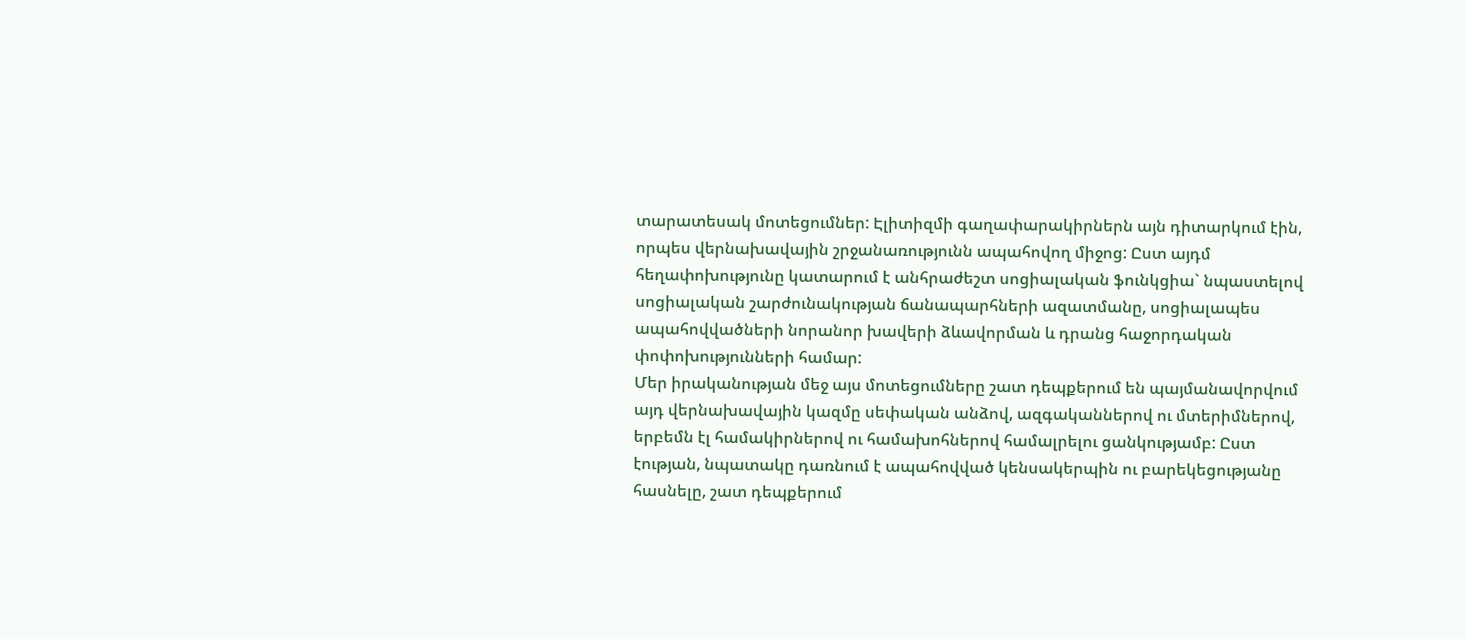տարատեսակ մոտեցումներ: Էլիտիզմի գաղափարակիրներն այն դիտարկում էին, որպես վերնախավային շրջանառությունն ապահովող միջոց: Ըստ այդմ հեղափոխությունը կատարում է անհրաժեշտ սոցիալական ֆունկցիա` նպաստելով սոցիալական շարժունակության ճանապարհների ազատմանը, սոցիալապես ապահովվածների նորանոր խավերի ձևավորման և դրանց հաջորդական փոփոխությունների համար:
Մեր իրականության մեջ այս մոտեցումները շատ դեպքերում են պայմանավորվում այդ վերնախավային կազմը սեփական անձով, ազգականներով ու մտերիմներով, երբեմն էլ համակիրներով ու համախոհներով համալրելու ցանկությամբ: Ըստ էության, նպատակը դառնում է ապահովված կենսակերպին ու բարեկեցությանը հասնելը, շատ դեպքերում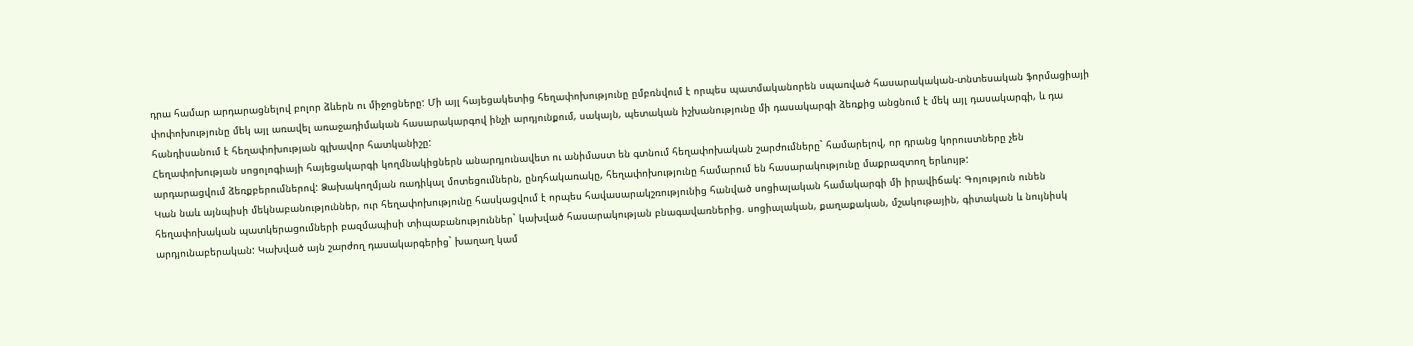դրա համար արդարացնելով բոլոր ձևերն ու միջոցները: Մի այլ հայեցակետից հեղափոխությունը ըմբռնվում է որպես պատմականորեն սպառված հասարակական-տնտեսական ֆորմացիայի փոփոխությունը մեկ այլ առավել առաջադիմական հասարակարգով ինչի արդյունքում, սակայն, պետական իշխանությունը մի դասակարգի ձեռքից անցնում է մեկ այլ դասակարգի, և դա հանդիսանում է հեղափոխության գլխավոր հատկանիշը:
Հեղափոխության սոցոլոգիայի հայեցակարգի կողմնակիցներն անարդյունավետ ու անիմաստ են գտնում հեղափոխական շարժումները` համարելով, որ դրանց կորուստները չեն արդարացվում ձեռքբերումներով: Ձախակողմյան ռադիկալ մոտեցումներն, ընդհակառակը, հեղափոխությունը համարում են հասարակությունը մաքրազտող երևույթ:
Կան նաև այնպիսի մեկնաբանություններ, ուր հեղափոխությունը հասկացվում է որպես հավասարակշռությունից հանված սոցիալական համակարգի մի իրավիճակ: Գոյություն ունեն հեղափոխական պատկերացումների բազմապիսի տիպաբանություններ` կախված հասարակության բնագավառներից. սոցիալական, քաղաքական, մշակութային, գիտական և նույնիսկ արդյունաբերական: Կախված այն շարժող դասակարգերից` խաղաղ կամ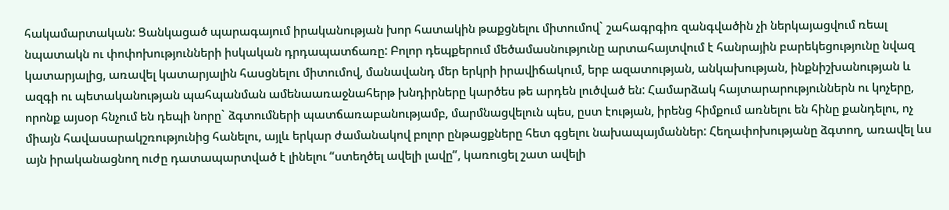հակամարտական: Ցանկացած պարագայում իրականության խոր հատակին թաքցնելու միտումով` շահագրգիռ զանգվածին չի ներկայացվում ռեալ նպատակն ու փոփոխությունների իսկական դրդապատճառը: Բոլոր դեպքերում մեծամասնությունը արտահայտվում է հանրային բարեկեցությունը նվազ կատարյալից, առավել կատարյալին հասցնելու միտումով, մանավանդ մեր երկրի իրավիճակում, երբ ազատության, անկախության, ինքնիշխանության և ազգի ու պետականության պահպանման ամենաառաջնահերթ խնդիրները կարծես թե արդեն լուծված են: Համարձակ հայտարարություններն ու կոչերը, որոնք այսօր հնչում են դեպի նորը` ձգտումների պատճառաբանությամբ, մարմնացվելուն պես, ըստ էության, իրենց հիմքում առնելու են հինը քանդելու, ոչ միայն հավասարակշռությունից հանելու, այլև երկար ժամանակով բոլոր ընթացքները հետ գցելու նախապայմաններ: Հեղափոխությանը ձգտող, առավել ևս այն իրականացնող ուժը դատապարտված է լինելու “ստեղծել ավելի լավը”, կառուցել շատ ավելի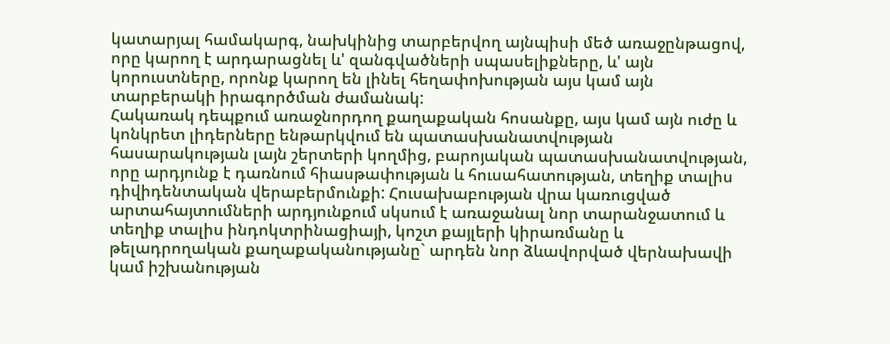կատարյալ համակարգ, նախկինից տարբերվող այնպիսի մեծ առաջընթացով, որը կարող է արդարացնել և' զանգվածների սպասելիքները, և' այն կորուստները, որոնք կարող են լինել հեղափոխության այս կամ այն տարբերակի իրագործման ժամանակ:
Հակառակ դեպքում առաջնորդող քաղաքական հոսանքը, այս կամ այն ուժը և կոնկրետ լիդերները ենթարկվում են պատասխանատվության հասարակության լայն շերտերի կողմից, բարոյական պատասխանատվության, որը արդյունք է դառնում հիասթափության և հուսահատության, տեղիք տալիս դիվիդենտական վերաբերմունքի: Հուսախաբության վրա կառուցված արտահայտումների արդյունքում սկսում է առաջանալ նոր տարանջատում և տեղիք տալիս ինդոկտրինացիայի, կոշտ քայլերի կիրառմանը և թելադրողական քաղաքականությանը` արդեն նոր ձևավորված վերնախավի կամ իշխանության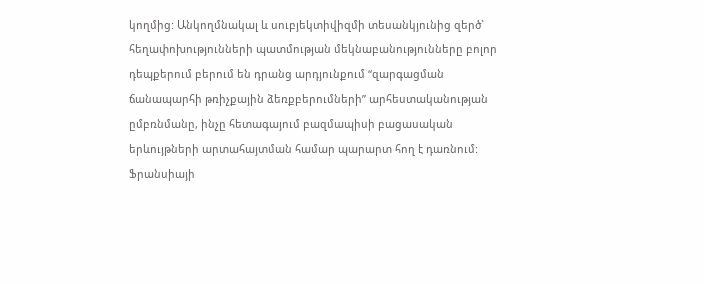կողմից: Անկողմնակալ և սուբյեկտիվիզմի տեսանկյունից զերծ` հեղափոխությունների պատմության մեկնաբանությունները բոլոր դեպքերում բերում են դրանց արդյունքում “զարգացման ճանապարհի թռիչքային ձեռքբերումների” արհեստականության ըմբռնմանը, ինչը հետագայում բազմապիսի բացասական երևույթների արտահայտման համար պարարտ հող է դառնում: Ֆրանսիայի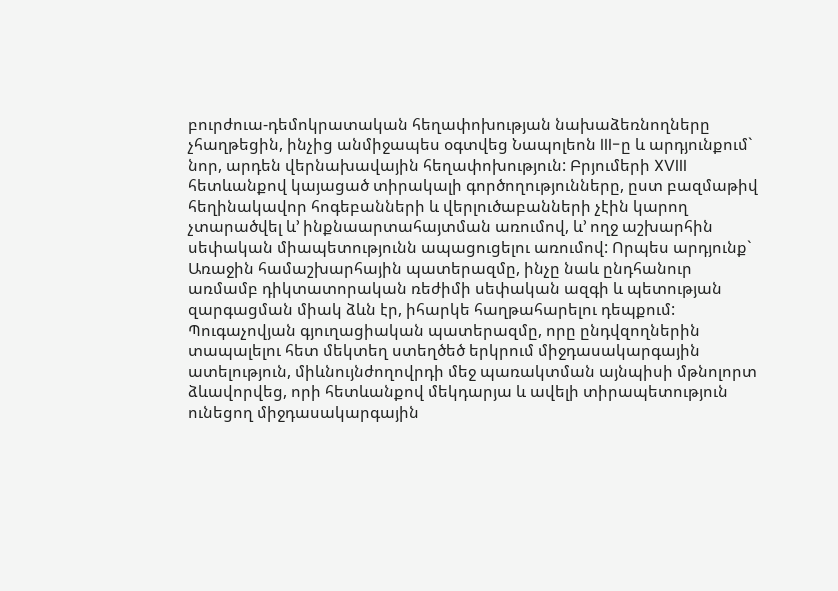բուրժուա-դեմոկրատական հեղափոխության նախաձեռնողները չհաղթեցին, ինչից անմիջապես օգտվեց Նապոլեոն III-ը և արդյունքում` նոր, արդեն վերնախավային հեղափոխություն: Բրյումերի XVIII հետևանքով կայացած տիրակալի գործողությունները, ըստ բազմաթիվ հեղինակավոր հոգեբանների և վերլուծաբանների չէին կարող չտարածվել և’ ինքնաարտահայտման առումով, և’ ողջ աշխարհին սեփական միապետությունն ապացուցելու առումով: Որպես արդյունք` Առաջին համաշխարհային պատերազմը, ինչը նաև ընդհանուր առմամբ դիկտատորական ռեժիմի սեփական ազգի և պետության զարգացման միակ ձևն էր, իհարկե հաղթահարելու դեպքում: Պուգաչովյան գյուղացիական պատերազմը, որը ընդվզողներին տապալելու հետ մեկտեղ ստեղծեծ երկրում միջդասակարգային ատելություն, միևնույնժողովրդի մեջ պառակտման այնպիսի մթնոլորտ ձևավորվեց, որի հետևանքով մեկդարյա և ավելի տիրապետություն ունեցող միջդասակարգային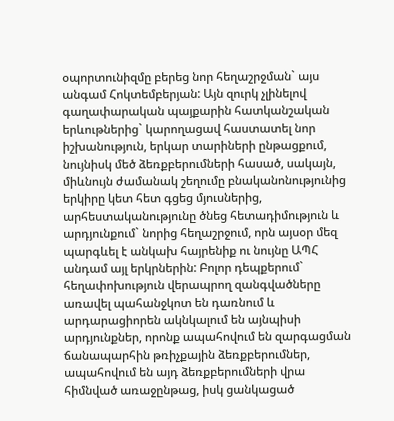օպորտունիզմը բերեց նոր հեղաշրջման` այս անգամ Հոկտեմբերյան: Այն զուրկ չլինելով գաղափարական պայքարին հատկանշական երևութներից` կարողացավ հաստատել նոր իշխանություն, երկար տարիների ընթացքում, նույնիսկ մեծ ձեռքբերումների հասած, սակայն, միևնույն ժամանակ շեղումը բնականոնությունից երկիրը կետ հետ գցեց մյուսներից, արհեստականությունը ծնեց հետադիմություն և արդյունքում` նորից հեղաշրջում, որն այսօր մեզ պարգևել է անկախ հայրենիք ու նույնը ԱՊՀ անդամ այլ երկրներին: Բոլոր դեպքերում` հեղափոխություն վերապրող զանգվածները առավել պահանջկոտ են դառնում և արդարացիորեն ակնկալում են այնպիսի արդյունքներ, որոնք ապահովում են զարգացման ճանապարհին թռիչքային ձեռքբերումներ, ապահովում են այդ ձեռքբերումների վրա հիմնված առաջընթաց, իսկ ցանկացած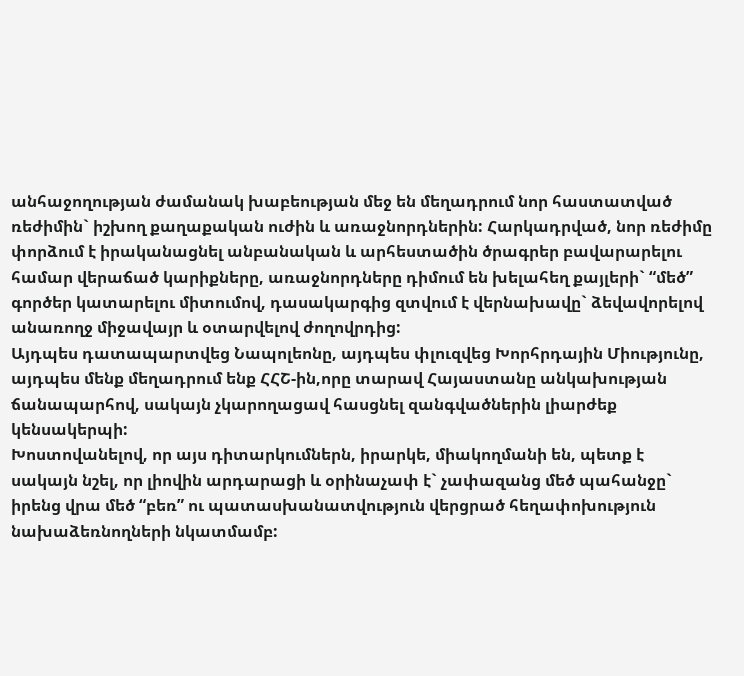անհաջողության ժամանակ խաբեության մեջ են մեղադրում նոր հաստատված ռեժիմին` իշխող քաղաքական ուժին և առաջնորդներին: Հարկադրված, նոր ռեժիմը փորձում է իրականացնել անբանական և արհեստածին ծրագրեր բավարարելու համար վերաճած կարիքները, առաջնորդները դիմում են խելահեղ քայլերի` “մեծ” գործեր կատարելու միտումով, դասակարգից զտվում է վերնախավը` ձեվավորելով անառողջ միջավայր և օտարվելով ժողովրդից:
Այդպես դատապարտվեց Նապոլեոնը, այդպես փլուզվեց Խորհրդային Միությունը, այդպես մենք մեղադրում ենք ՀՀՇ-ին,որը տարավ Հայաստանը անկախության ճանապարհով, սակայն չկարողացավ հասցնել զանգվածներին լիարժեք կենսակերպի:
Խոստովանելով, որ այս դիտարկումներն, իրարկե, միակողմանի են, պետք է սակայն նշել, որ լիովին արդարացի և օրինաչափ է` չափազանց մեծ պահանջը` իրենց վրա մեծ “բեռ” ու պատասխանատվություն վերցրած հեղափոխություն նախաձեռնողների նկատմամբ: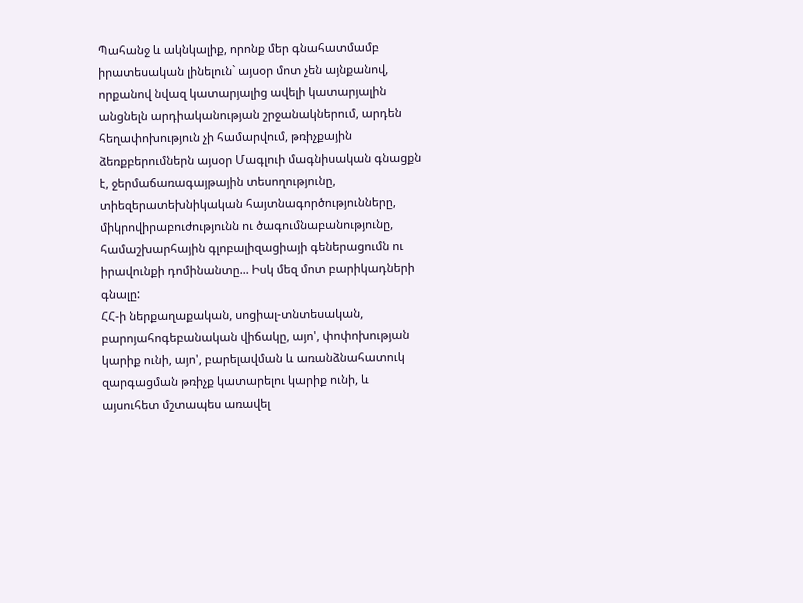Պահանջ և ակնկալիք, որոնք մեր գնահատմամբ իրատեսական լինելուն` այսօր մոտ չեն այնքանով, որքանով նվազ կատարյալից ավելի կատարյալին անցնելն արդիականության շրջանակներում, արդեն հեղափոխություն չի համարվում, թռիչքային ձեռքբերումներն այսօր Մագլուի մագնիսական գնացքն է, ջերմաճառագայթային տեսողությունը, տիեզերատեխնիկական հայտնագործությունները, միկրովիրաբուժությունն ու ծագումնաբանությունը, համաշխարհային գլոբալիզացիայի գեներացումն ու իրավունքի դոմինանտը... Իսկ մեզ մոտ բարիկադների գնալը:
ՀՀ-ի ներքաղաքական, սոցիալ-տնտեսական, բարոյահոգեբանական վիճակը, այո', փոփոխության կարիք ունի, այո', բարելավման և առանձնահատուկ զարգացման թռիչք կատարելու կարիք ունի, և այսուհետ մշտապես առավել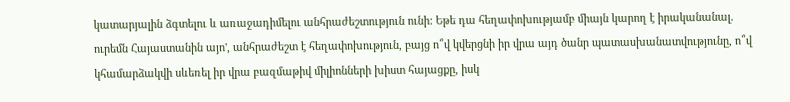կատարյալին ձգտելու և առաջադիմելու անհրաժեշտություն ունի: Եթե դա հեղափոխությամբ միայն կարող է իրականանալ. ուրեմն Հայաստանին այո', անհրաժեշտ է հեղափոխություն, բայց ո՞վ կվերցնի իր վրա այդ ծանր պատասխանատվությունը, ո՞վ կհամարձակվի սևեռել իր վրա բազմաթիվ միլիոնների խիստ հայացքը, իսկ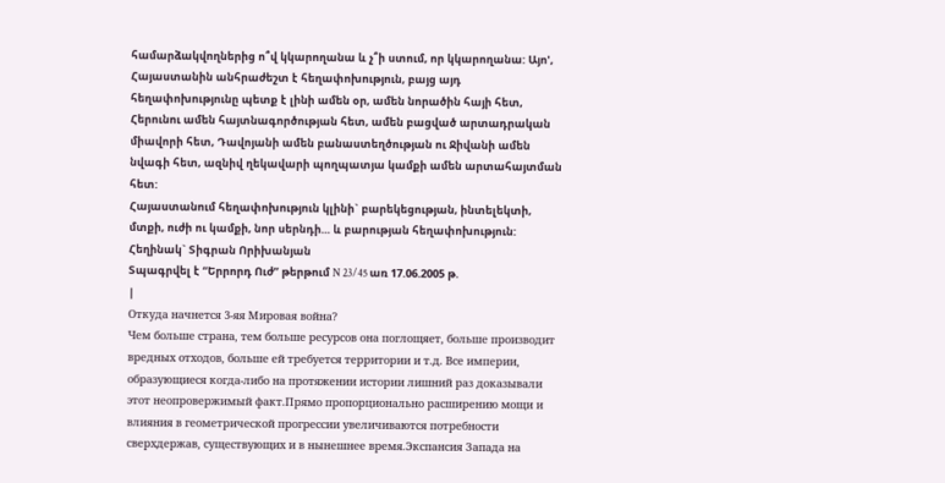համարձակվողներից ո՞վ կկարողանա և չ՞ի ստում, որ կկարողանա: Այո', Հայաստանին անհրաժեշտ է հեղափոխություն, բայց այդ հեղափոխությունը պետք է լինի ամեն օր, ամեն նորածին հայի հետ, Հերունու ամեն հայտնագործության հետ, ամեն բացված արտադրական միավորի հետ, Դավոյանի ամեն բանաստեղծության ու Ջիվանի ամեն նվագի հետ, ազնիվ ղեկավարի պողպատյա կամքի ամեն արտահայտման հետ:
Հայաստանում հեղափոխություն կլինի` բարեկեցության, ինտելեկտի, մտքի, ուժի ու կամքի, նոր սերնդի... և բարության հեղափոխություն:
Հեղինակ` Տիգրան Որիխանյան
Տպագրվել է “Երրորդ Ուժ” թերթում N 23/45 առ 17.06.2005 թ.
|
Откуда начнется 3-яя Мировая война?
Чем больше страна, тем больше ресурсов она поглощяет, больше производит вредных отходов, больше ей требуется территории и т.д. Все империи, образующиеся когда-либо на протяжении истории лишний раз доказывали этот неопровержимый факт.Прямо пропорционально расширению мощи и влияния в геометрической прогрессии увеличиваются потребности сверхдержав, существующих и в нынешнее время.Экспансия Запада на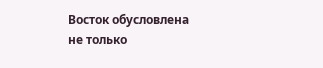Восток обусловлена не только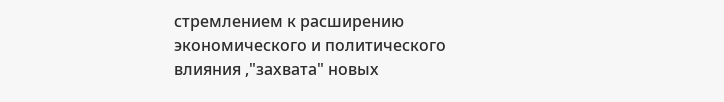стремлением к расширению экономического и политического влияния ,"захвата" новых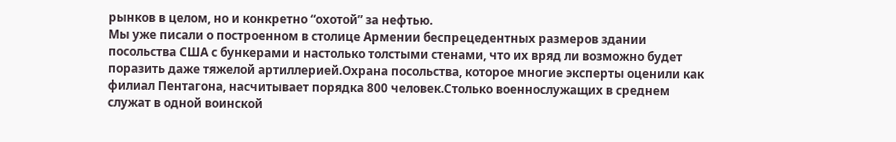рынков в целом, но и конкретно “охотой” за нефтью.
Мы уже писали о построенном в столице Армении беспрецедентных размеров здании посольства США с бункерами и настолько толстыми стенами, что их вряд ли возможно будет поразить даже тяжелой артиллерией.Охрана посольства, которое многие эксперты оценили как филиал Пентагона, насчитывает порядка 800 человек.Столько военнослужащих в среднем служат в одной воинской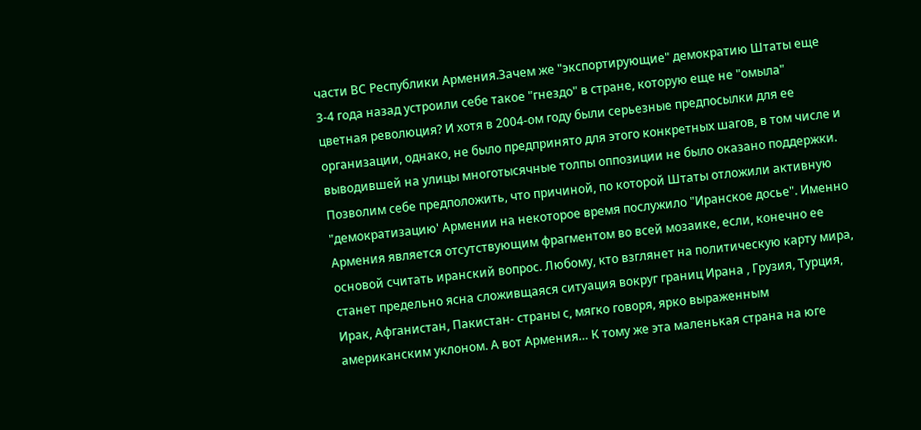части ВС Республики Армения.Зачем же "экспортирующие" демократию Штаты еще 3-4 года назад устроили себе такое "гнездо" в стране, которую еще не "омыла" цветная революция? И хотя в 2004-ом году были серьезные предпосылки для ее организации, однако, не было предпринято для этого конкретных шагов, в том числе и выводившей на улицы многотысячные толпы оппозиции не было оказано поддержки. Позволим себе предположить, что причиной, по которой Штаты отложили активную "демократизацию' Армении на некоторое время послужило "Иранское досье". Именно Армения является отсутствующим фрагментом во всей мозаике, если, конечно ее основой считать иранский вопрос. Любому, кто взглянет на политическую карту мира, станет предельно ясна сложивщаяся ситуация вокруг границ Ирана , Грузия, Турция, Ирак, Афганистан, Пакистан- страны с, мягко говоря, ярко выраженным американским уклоном. А вот Армения… К тому же эта маленькая страна на юге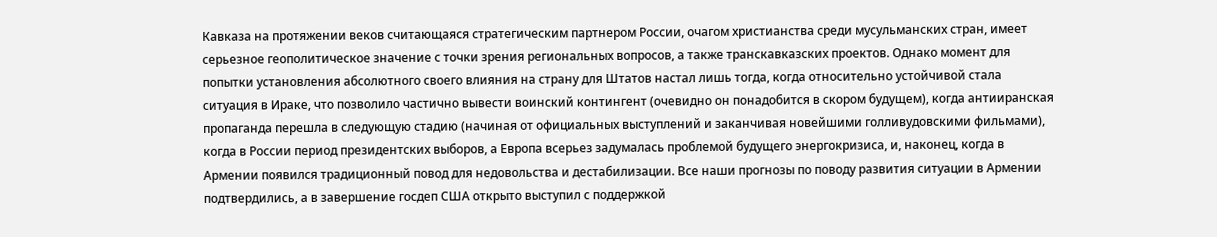Кавказа на протяжении веков считающаяся стратегическим партнером России, очагом христианства среди мусульманских стран, имеет серьезное геополитическое значение с точки зрения региональных вопросов, а также транскавказских проектов. Однако момент для попытки установления абсолютного своего влияния на страну для Штатов настал лишь тогда, когда относительно устойчивой стала ситуация в Ираке, что позволило частично вывести воинский контингент (очевидно он понадобится в скором будущем), когда антииранская пропаганда перешла в следующую стадию (начиная от официальных выступлений и заканчивая новейшими голливудовскими фильмами), когда в России период президентских выборов, а Европа всерьез задумалась проблемой будущего энергокризиса, и, наконец, когда в Армении появился традиционный повод для недовольства и дестабилизации. Все наши прогнозы по поводу развития ситуации в Армении подтвердились, а в завершение госдеп США открыто выступил с поддержкой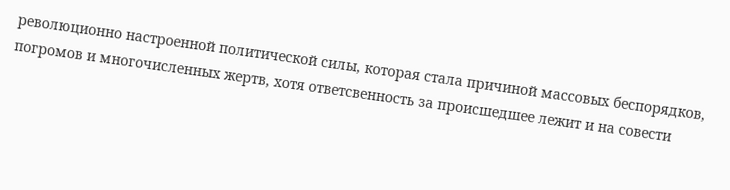революционно настроенной политической силы, которая стала причиной массовых беспорядков, погромов и многочисленных жертв, хотя ответсвенность за проиcшедшее лежит и на совести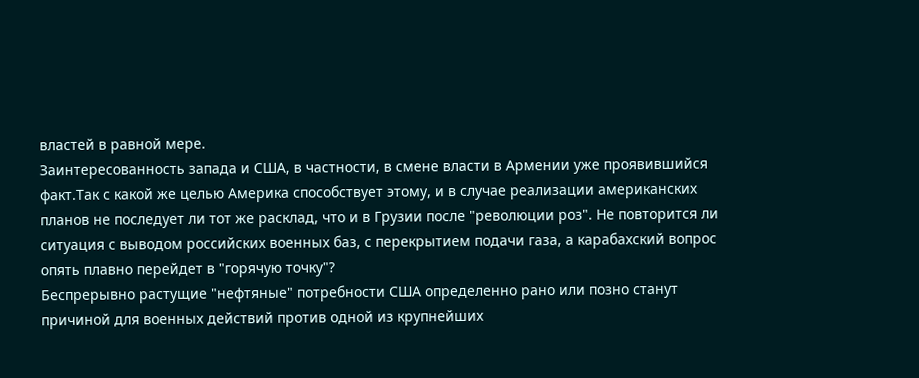властей в равной мере.
Заинтересованность запада и США, в частности, в смене власти в Армении уже проявившийся факт.Так с какой же целью Америка способствует этому, и в случае реализации американских планов не последует ли тот же расклад, что и в Грузии после "революции роз". Не повторится ли ситуация с выводом российских военных баз, с перекрытием подачи газа, а карабахский вопрос опять плавно перейдет в "горячую точку"?
Беспрерывно растущие "нефтяные" потребности США определенно рано или позно станут причиной для военных действий против одной из крупнейших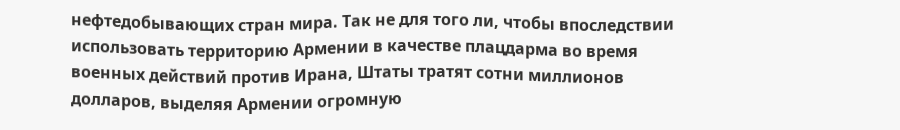нефтедобывающих стран мира. Так не для того ли, чтобы впоследствии использовать территорию Армении в качестве плацдарма во время военных действий против Ирана, Штаты тратят сотни миллионов долларов, выделяя Армении огромную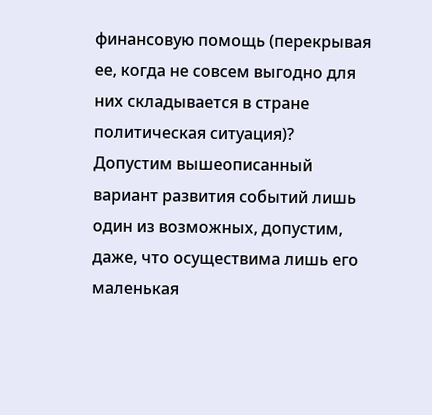финансовую помощь (перекрывая ее, когда не совсем выгодно для них складывается в стране политическая ситуация)?
Допустим вышеописанный вариант развития событий лишь один из возможных, допустим, даже, что осуществима лишь его маленькая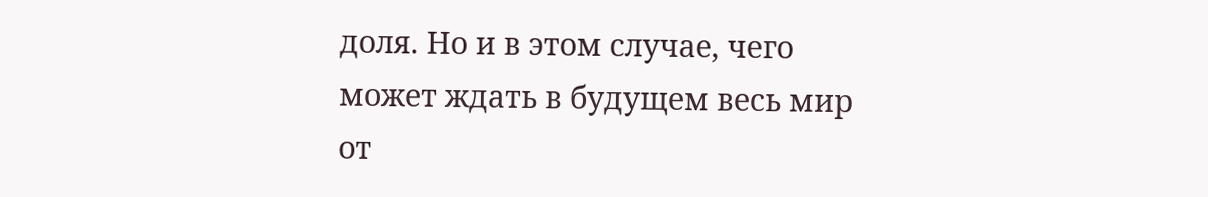доля. Но и в этом случае, чего может ждать в будущем весь мир от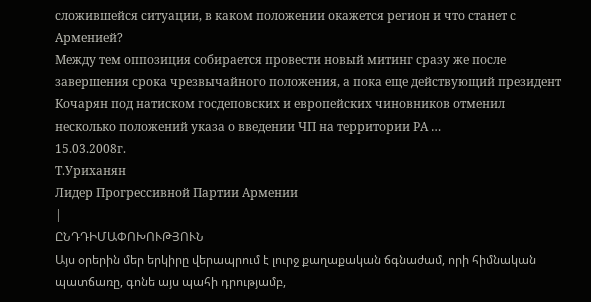сложившейся ситуации, в каком положении окажется регион и что станет с Арменией?
Между тем оппозиция собирается провести новый митинг сразу же после завершения срока чрезвычайного положения, а пока еще действующий президент Кочарян под натиском госдеповских и европейских чиновников отменил несколько положений указа о введении ЧП на территории РА …
15.03.2008г.
Т.Уриханян
Лидер Прогрессивной Партии Армении
|
ԸՆԴԴԻՄԱՓՈԽՈՒԹՅՈՒՆ
Այս օրերին մեր երկիրը վերապրում է լուրջ քաղաքական ճգնաժամ, որի հիմնական պատճառը, գոնե այս պահի դրությամբ,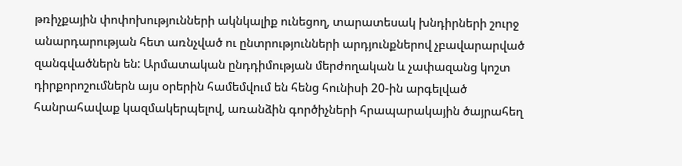թռիչքային փոփոխությունների ակնկալիք ունեցող, տարատեսակ խնդիրների շուրջ անարդարության հետ առնչված ու ընտրությունների արդյունքներով չբավարարված զանգվածներն են: Արմատական ընդդիմության մերժողական և չափազանց կոշտ դիրքորոշումներն այս օրերին համեմվում են հենց հունիսի 20-ին արգելված հանրահավաք կազմակերպելով, առանձին գործիչների հրապարակային ծայրահեղ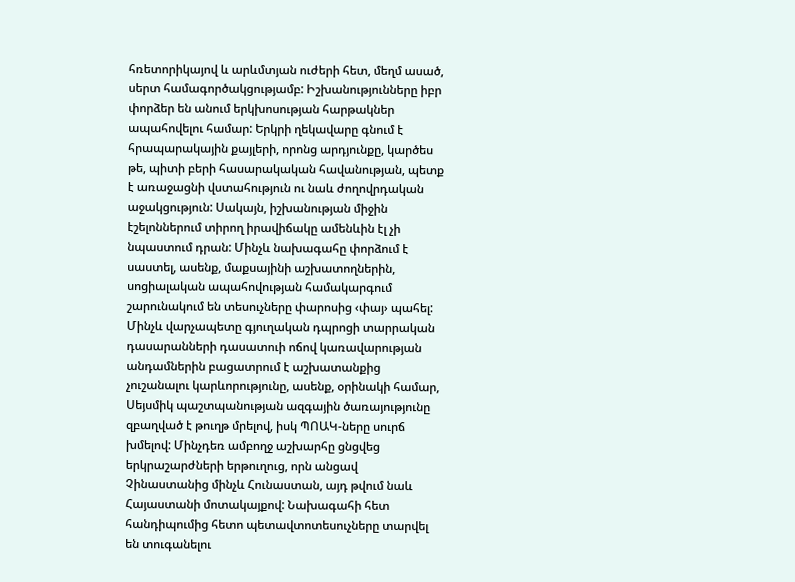հռետորիկայով և արևմտյան ուժերի հետ, մեղմ ասած, սերտ համագործակցությամբ: Իշխանությունները իբր փորձեր են անում երկխոսության հարթակներ ապահովելու համար: Երկրի ղեկավարը գնում է հրապարակային քայլերի, որոնց արդյունքը, կարծես թե, պիտի բերի հասարակական հավանության, պետք է առաջացնի վստահություն ու նաև ժողովրդական աջակցություն: Սակայն, իշխանության միջին էշելոններում տիրող իրավիճակը ամենևին էլ չի նպաստում դրան: Մինչև նախագահը փորձում է սաստել, ասենք, մաքսայինի աշխատողներին, սոցիալական ապահովության համակարգում շարունակում են տեսուչները փարոսից ‹փայ› պահել: Մինչև վարչապետը գյուղական դպրոցի տարրական դասարանների դասատուի ոճով կառավարության անդամներին բացատրում է աշխատանքից չուշանալու կարևորությունը, ասենք, օրինակի համար, Սեյսմիկ պաշտպանության ազգային ծառայությունը զբաղված է թուղթ մրելով, իսկ ՊՈԱԿ-ները սուրճ խմելով: Մինչդեռ ամբողջ աշխարհը ցնցվեց երկրաշարժների երթուղուց, որն անցավ Չինաստանից մինչև Հունաստան, այդ թվում նաև Հայաստանի մոտակայքով: Նախագահի հետ հանդիպումից հետո պետավտոտեսուչները տարվել են տուգանելու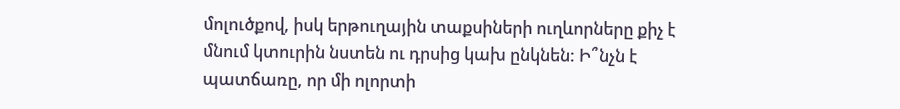մոլուծքով, իսկ երթուղային տաքսիների ուղևորները քիչ է մնում կտուրին նստեն ու դրսից կախ ընկնեն: Ի՞նչն է պատճառը, որ մի ոլորտի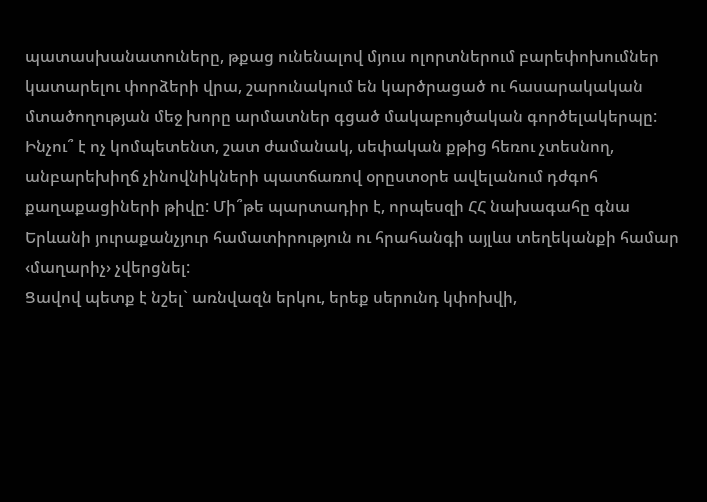պատասխանատուները, թքաց ունենալով մյուս ոլորտներում բարեփոխումներ կատարելու փորձերի վրա, շարունակում են կարծրացած ու հասարակական մտածողության մեջ խորը արմատներ գցած մակաբույծական գործելակերպը: Ինչու՞ է ոչ կոմպետենտ, շատ ժամանակ, սեփական քթից հեռու չտեսնող, անբարեխիղճ չինովնիկների պատճառով օրըստօրե ավելանում դժգոհ քաղաքացիների թիվը: Մի՞թե պարտադիր է, որպեսզի ՀՀ նախագահը գնա Երևանի յուրաքանչյուր համատիրություն ու հրահանգի այլևս տեղեկանքի համար ‹մաղարիչ› չվերցնել:
Ցավով պետք է նշել` առնվազն երկու, երեք սերունդ կփոխվի,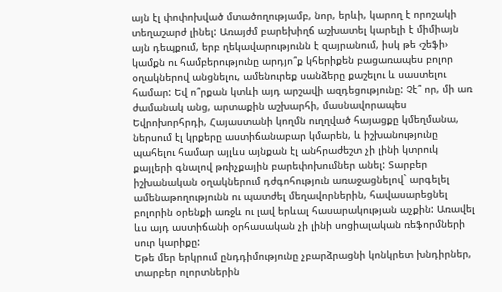այն էլ փոփոխված մտածողությամբ, նոր, երևի, կարող է որոշակի տեղաշարժ լինել: Առայժմ բարեխիղճ աշխատել կարելի է միմիայն այն դեպքում, երբ ղեկավարությունն է զայրանում, իսկ թե ‹շեֆի› կամքն ու համբերությունը արդյո՞ք կհերիքեն բացառապես բոլոր օղակներով անցնելու, ամենուրեք սանձերը քաշելու և սաստելու համար: Եվ ո՞րքան կտևի այդ արշավի ազդեցությունը: Չէ՞ որ, մի առ ժամանակ անց, արտաքին աշխարհի, մասնավորապես Եվրոխորհրդի, Հայաստանի կողմն ուղղված հայացքը կմեղմանա, ներսում էլ կրքերը աստիճանաբար կմարեն, և իշխանությունը պահելու համար այլևս այնքան էլ անհրաժեշտ չի լինի կտրուկ քայլերի գնալով թռիչքային բարեփոխումներ անել: Տարբեր իշխանական օղակներում դժգոհություն առաջացնելով` արգելել ամենաթողությունն ու պատժել մեղավորներին, հավասարեցնել բոլորին օրենքի առջև ու լավ երևալ հասարակության աչքին: Առավել ևս այդ աստիճանի օրհասական չի լինի սոցիալական ռեֆորմների սուր կարիքը:
Եթե մեր երկրում ընդդիմությունը չբարձրացնի կոնկրետ խնդիրներ, տարբեր ոլորտներին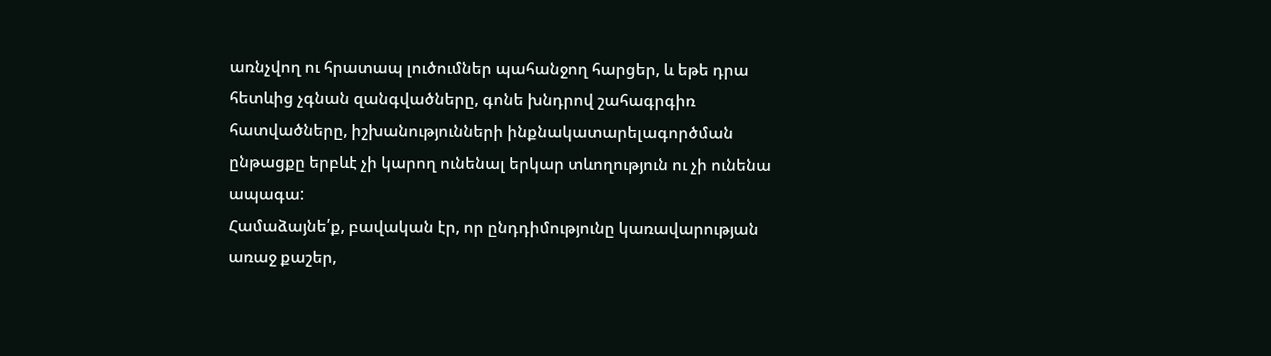առնչվող ու հրատապ լուծումներ պահանջող հարցեր, և եթե դրա հետևից չգնան զանգվածները, գոնե խնդրով շահագրգիռ հատվածները, իշխանությունների ինքնակատարելագործման ընթացքը երբևէ չի կարող ունենալ երկար տևողություն ու չի ունենա ապագա:
Համաձայնե՛ք, բավական էր, որ ընդդիմությունը կառավարության առաջ քաշեր,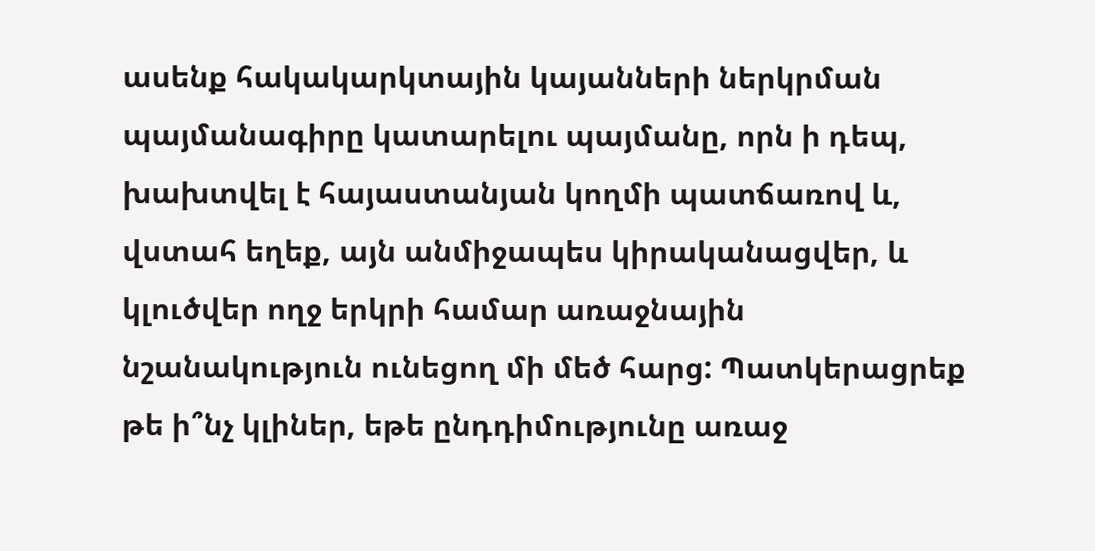ասենք հակակարկտային կայանների ներկրման պայմանագիրը կատարելու պայմանը, որն ի դեպ, խախտվել է հայաստանյան կողմի պատճառով և, վստահ եղեք, այն անմիջապես կիրականացվեր, և կլուծվեր ողջ երկրի համար առաջնային նշանակություն ունեցող մի մեծ հարց: Պատկերացրեք թե ի՞նչ կլիներ, եթե ընդդիմությունը առաջ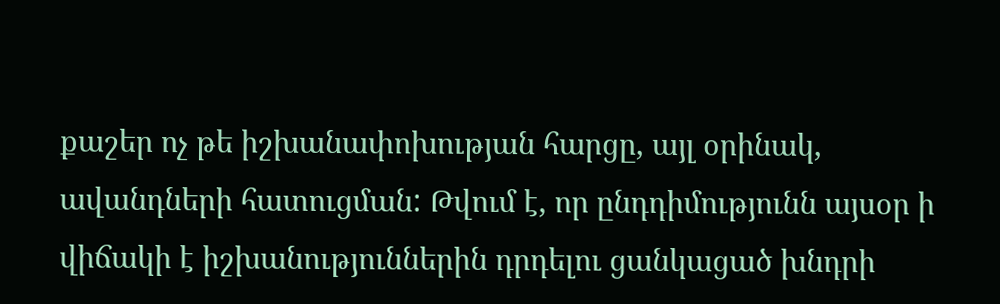քաշեր ոչ թե իշխանափոխության հարցը, այլ օրինակ, ավանդների հատուցման: Թվում է, որ ընդդիմությունն այսօր ի վիճակի է իշխանություններին դրդելու ցանկացած խնդրի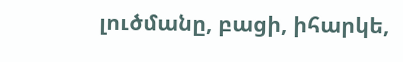լուծմանը, բացի, իհարկե,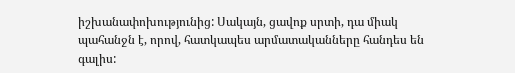իշխանափոխությունից: Սակայն, ցավոք սրտի, դա միակ պահանջն է, որով, հատկապես արմատականները հանդես են գալիս: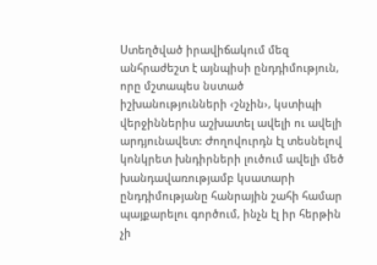Ստեղծված իրավիճակում մեզ անհրաժեշտ է այնպիսի ընդդիմություն, որը մշտապես նստած իշխանությունների ‹շնչին›, կստիպի վերջիններիս աշխատել ավելի ու ավելի արդյունավետ: Ժողովուրդն էլ տեսնելով կոնկրետ խնդիրների լուծում ավելի մեծ խանդավառությամբ կսատարի ընդդիմությանը հանրային շահի համար պայքարելու գործում, ինչն էլ իր հերթին չի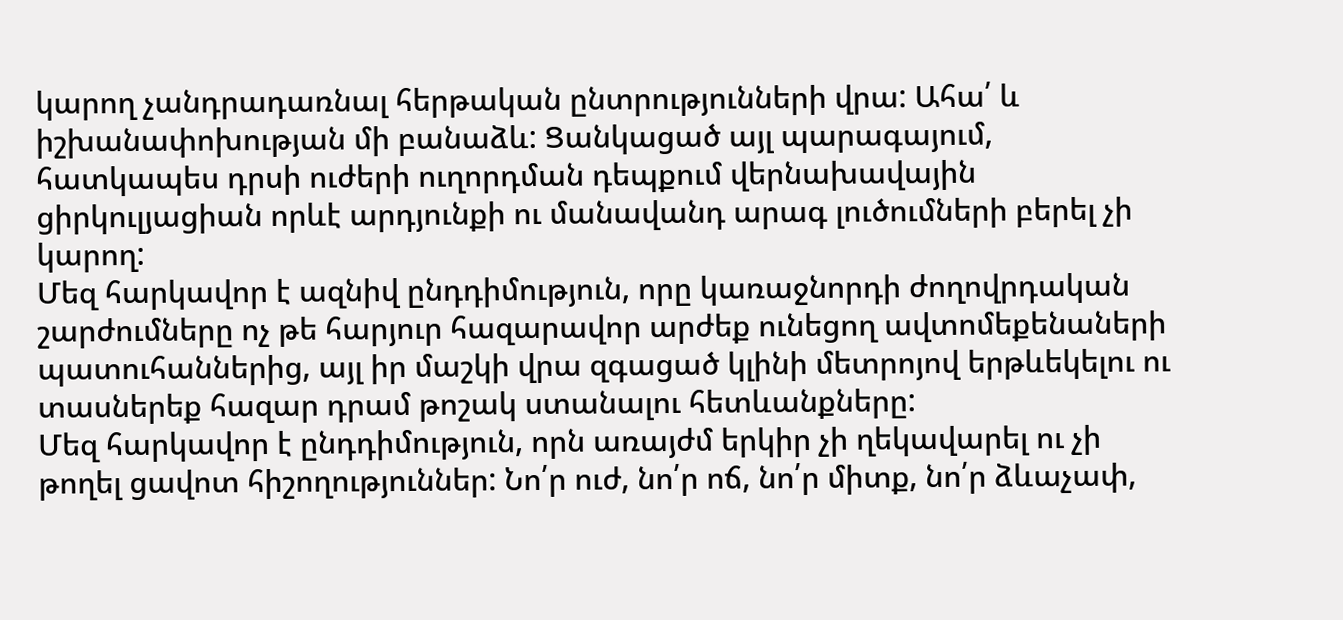կարող չանդրադառնալ հերթական ընտրությունների վրա: Ահա՛ և իշխանափոխության մի բանաձև: Ցանկացած այլ պարագայում, հատկապես դրսի ուժերի ուղորդման դեպքում վերնախավային ցիրկուլյացիան որևէ արդյունքի ու մանավանդ արագ լուծումների բերել չի կարող:
Մեզ հարկավոր է ազնիվ ընդդիմություն, որը կառաջնորդի ժողովրդական շարժումները ոչ թե հարյուր հազարավոր արժեք ունեցող ավտոմեքենաների պատուհաններից, այլ իր մաշկի վրա զգացած կլինի մետրոյով երթևեկելու ու տասներեք հազար դրամ թոշակ ստանալու հետևանքները:
Մեզ հարկավոր է ընդդիմություն, որն առայժմ երկիր չի ղեկավարել ու չի թողել ցավոտ հիշողություններ: Նո՛ր ուժ, նո՛ր ոճ, նո՛ր միտք, նո՛ր ձևաչափ,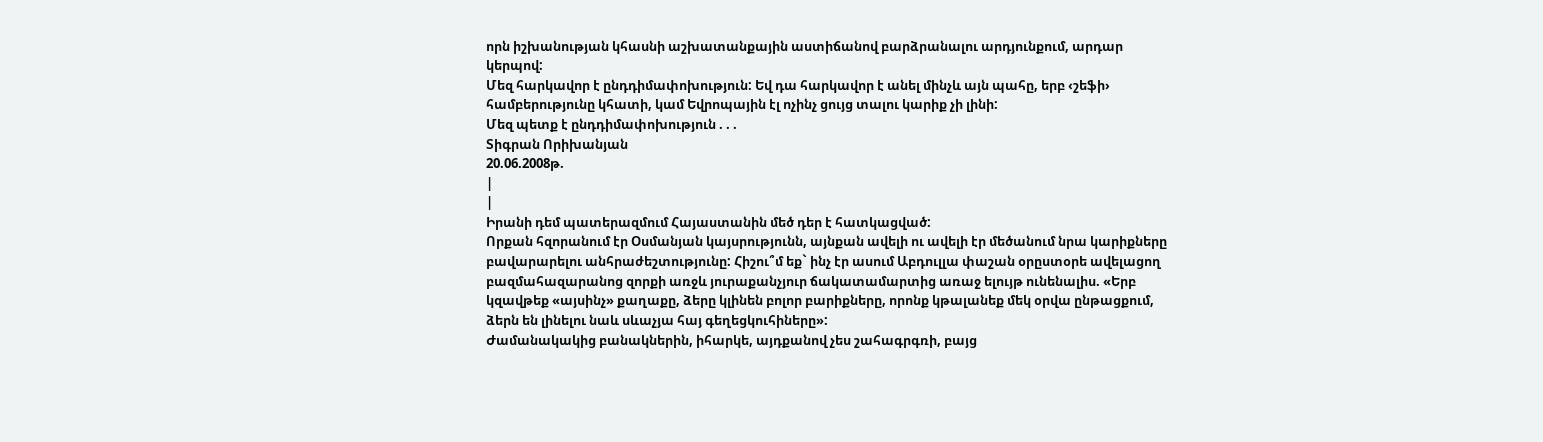որն իշխանության կհասնի աշխատանքային աստիճանով բարձրանալու արդյունքում, արդար կերպով:
Մեզ հարկավոր է ընդդիմափոխություն: Եվ դա հարկավոր է անել մինչև այն պահը, երբ ‹շեֆի› համբերությունը կհատի, կամ Եվրոպային էլ ոչինչ ցույց տալու կարիք չի լինի:
Մեզ պետք է ընդդիմափոխություն . . .
Տիգրան Որիխանյան
20.06.2008թ.
|
|
Իրանի դեմ պատերազմում Հայաստանին մեծ դեր է հատկացված:
Որքան հզորանում էր Օսմանյան կայսրությունն, այնքան ավելի ու ավելի էր մեծանում նրա կարիքները բավարարելու անհրաժեշտությունը: Հիշու՞մ եք` ինչ էր ասում Աբդուլլա փաշան օրըստօրե ավելացող բազմահազարանոց զորքի առջև յուրաքանչյուր ճակատամարտից առաջ ելույթ ունենալիս. «Երբ կզավթեք «այսինչ» քաղաքը, ձերը կլինեն բոլոր բարիքները, որոնք կթալանեք մեկ օրվա ընթացքում, ձերն են լինելու նաև սևաչյա հայ գեղեցկուհիները»:
Ժամանակակից բանակներին, իհարկե, այդքանով չես շահագրգռի, բայց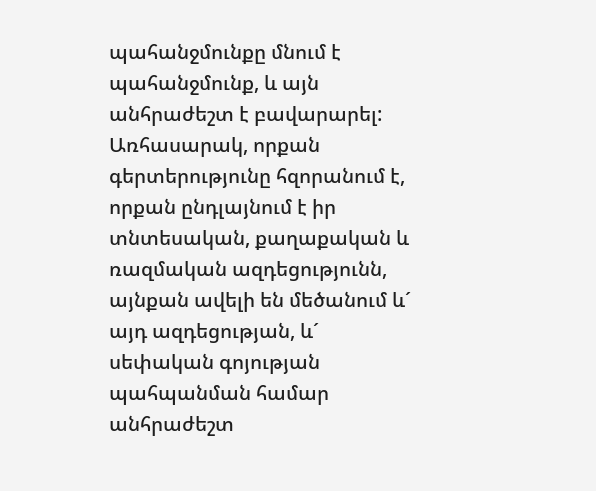պահանջմունքը մնում է պահանջմունք, և այն անհրաժեշտ է բավարարել: Առհասարակ, որքան գերտերությունը հզորանում է, որքան ընդլայնում է իր տնտեսական, քաղաքական և ռազմական ազդեցությունն, այնքան ավելի են մեծանում և´ այդ ազդեցության, և´ սեփական գոյության պահպանման համար անհրաժեշտ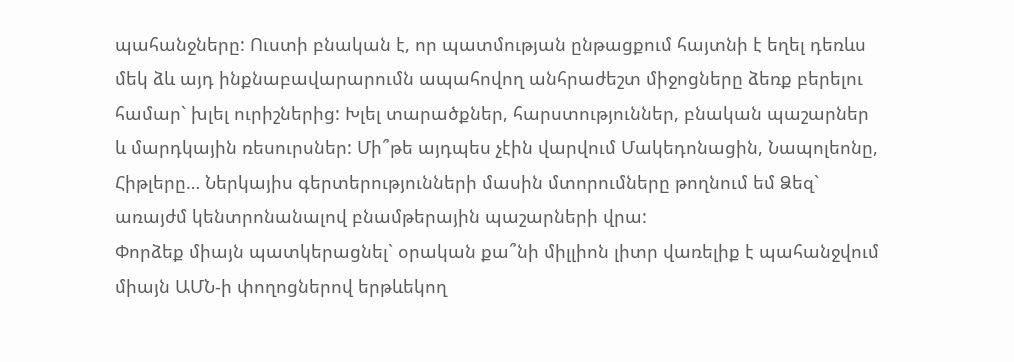պահանջները: Ուստի բնական է, որ պատմության ընթացքում հայտնի է եղել դեռևս մեկ ձև այդ ինքնաբավարարումն ապահովող անհրաժեշտ միջոցները ձեռք բերելու համար` խլել ուրիշներից: Խլել տարածքներ, հարստություններ, բնական պաշարներ և մարդկային ռեսուրսներ: Մի՞թե այդպես չէին վարվում Մակեդոնացին, Նապոլեոնը, Հիթլերը… Ներկայիս գերտերությունների մասին մտորումները թողնում եմ Ձեզ` առայժմ կենտրոնանալով բնամթերային պաշարների վրա:
Փորձեք միայն պատկերացնել` օրական քա՞նի միլլիոն լիտր վառելիք է պահանջվում միայն ԱՄՆ-ի փողոցներով երթևեկող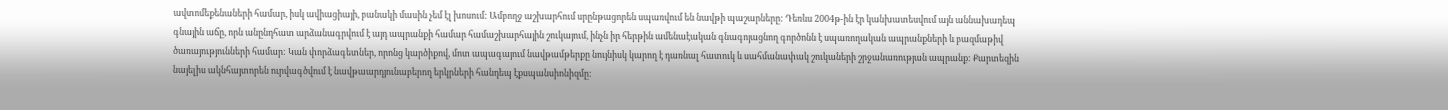ավտոմեքենաների համար, իսկ ավիացիայի, բանակի մասին չեմ էլ խոսում: Ամբողջ աշխարհում սրընթացորեն սպառվում են նավթի պաշարները: Դեռևս 2004թ-ին էր կանխատեսվում այն աննախադեպ գնային աճը, որն անընդհատ արձանագրվում է այդ ապրանքի համար համաշխարհային շուկայում, ինչն իր հերթին ամենաէական գնագոյացնող գործոնն է սպառողական ապրանքների և բազմաթիվ ծառայությունների համար: Կան փորձագետներ, որոնց կարծիքով, մոտ ապագայում նավթամթերքը նույնիսկ կարող է դառնալ հատուկ և սահմանափակ շուկաների շրջանառության ապրանք: Քարտեզին նայելիս ակնհայտորեն ուրվագծվում է նավթաարդյունաբերող երկրների հանդեպ էքսպանսիոնիզմը: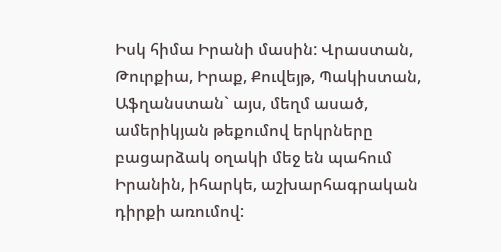Իսկ հիմա Իրանի մասին: Վրաստան, Թուրքիա, Իրաք, Քուվեյթ, Պակիստան, Աֆղանստան` այս, մեղմ ասած, ամերիկյան թեքումով երկրները բացարձակ օղակի մեջ են պահում Իրանին, իհարկե, աշխարհագրական դիրքի առումով: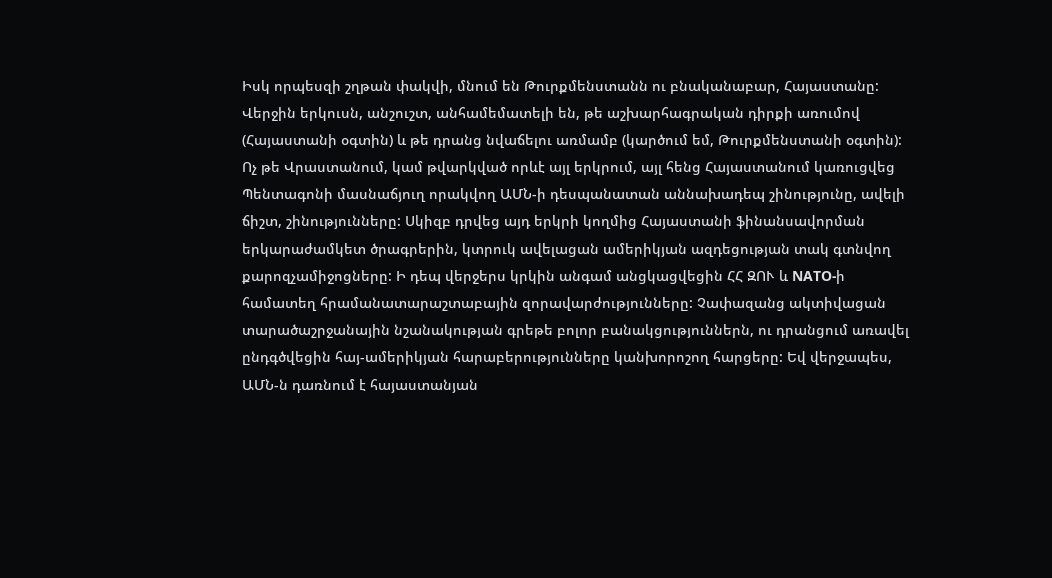Իսկ որպեսզի շղթան փակվի, մնում են Թուրքմենստանն ու բնականաբար, Հայաստանը: Վերջին երկուսն, անշուշտ, անհամեմատելի են, թե աշխարհագրական դիրքի առումով (Հայաստանի օգտին) և թե դրանց նվաճելու առմամբ (կարծում եմ, Թուրքմենստանի օգտին): Ոչ թե Վրաստանում, կամ թվարկված որևէ այլ երկրում, այլ հենց Հայաստանում կառուցվեց Պենտագոնի մասնաճյուղ որակվող ԱՄՆ-ի դեսպանատան աննախադեպ շինությունը, ավելի ճիշտ, շինությունները: Սկիզբ դրվեց այդ երկրի կողմից Հայաստանի ֆինանսավորման երկարաժամկետ ծրագրերին, կտրուկ ավելացան ամերիկյան ազդեցության տակ գտնվող քարոզչամիջոցները: Ի դեպ վերջերս կրկին անգամ անցկացվեցին ՀՀ ԶՈՒ և NATO-ի համատեղ հրամանատարաշտաբային զորավարժությունները: Չափազանց ակտիվացան տարածաշրջանային նշանակության գրեթե բոլոր բանակցություններն, ու դրանցում առավել ընդգծվեցին հայ-ամերիկյան հարաբերությունները կանխորոշող հարցերը: Եվ վերջապես, ԱՄՆ-ն դառնում է հայաստանյան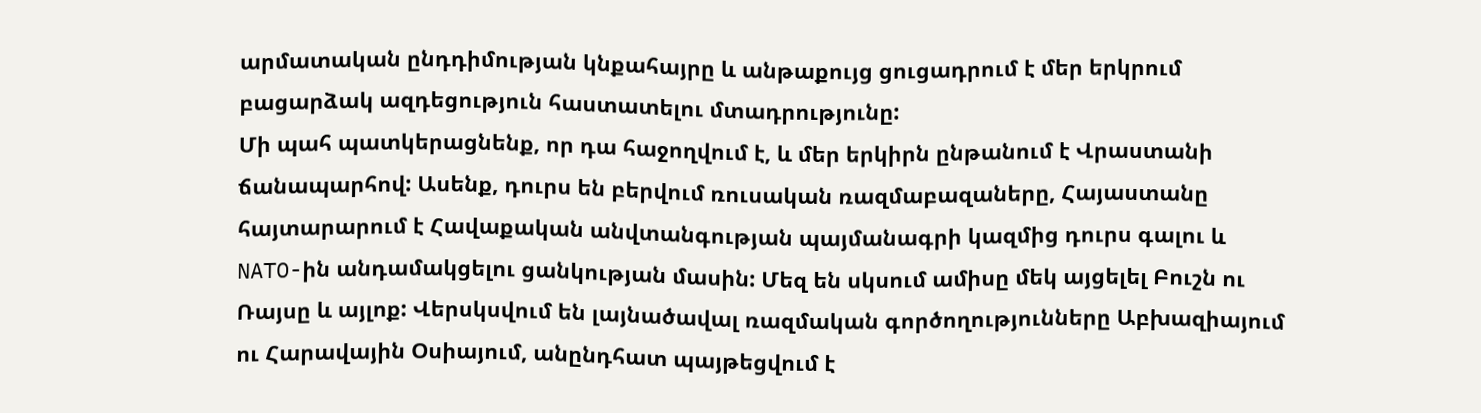արմատական ընդդիմության կնքահայրը և անթաքույց ցուցադրում է մեր երկրում բացարձակ ազդեցություն հաստատելու մտադրությունը:
Մի պահ պատկերացնենք, որ դա հաջողվում է, և մեր երկիրն ընթանում է Վրաստանի ճանապարհով: Ասենք, դուրս են բերվում ռուսական ռազմաբազաները, Հայաստանը հայտարարում է Հավաքական անվտանգության պայմանագրի կազմից դուրս գալու և NATO-ին անդամակցելու ցանկության մասին: Մեզ են սկսում ամիսը մեկ այցելել Բուշն ու Ռայսը և այլոք: Վերսկսվում են լայնածավալ ռազմական գործողությունները Աբխազիայում ու Հարավային Օսիայում, անընդհատ պայթեցվում է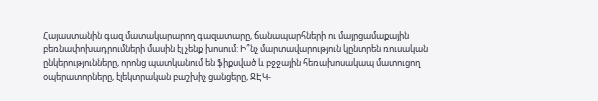Հայաստանին գազ մատակարարող գազատարը, ճանապարհների ու մայրցամաքային բեռնափոխադրումների մասին էլ չենք խոսում: Ի՞նչ մարտավարություն կընտրեն ռուսական ընկերությունները, որոնց պատկանում են ֆիքսված և բջջային հեռախոսակապ մատուցող օպերատորները, էլեկտրական բաշխիչ ցանցերը, ՋԷԿ-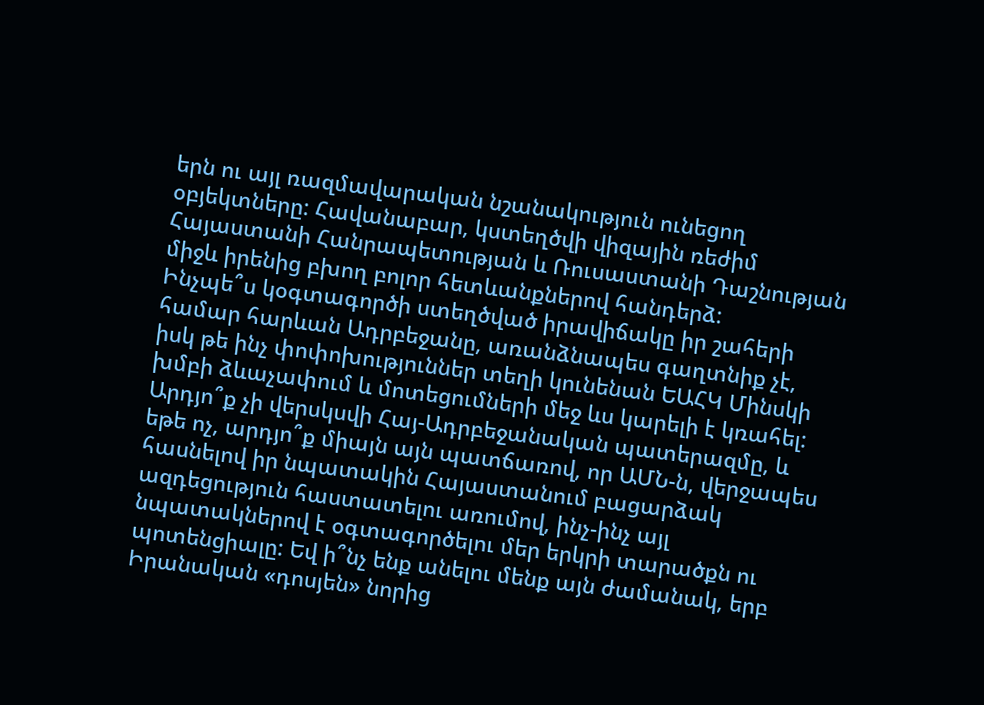երն ու այլ ռազմավարական նշանակություն ունեցող օբյեկտները: Հավանաբար, կստեղծվի վիզային ռեժիմ Հայաստանի Հանրապետության և Ռուսաստանի Դաշնության միջև իրենից բխող բոլոր հետևանքներով հանդերձ:
Ինչպե՞ս կօգտագործի ստեղծված իրավիճակը իր շահերի համար հարևան Ադրբեջանը, առանձնապես գաղտնիք չէ, իսկ թե ինչ փոփոխություններ տեղի կունենան ԵԱՀԿ Մինսկի խմբի ձևաչափում և մոտեցումների մեջ ևս կարելի է կռահել: Արդյո՞ք չի վերսկսվի Հայ-Ադրբեջանական պատերազմը, և եթե ոչ, արդյո՞ք միայն այն պատճառով, որ ԱՄՆ-ն, վերջապես հասնելով իր նպատակին Հայաստանում բացարձակ ազդեցություն հաստատելու առումով, ինչ-ինչ այլ նպատակներով է օգտագործելու մեր երկրի տարածքն ու պոտենցիալը: Եվ ի՞նչ ենք անելու մենք այն ժամանակ, երբ Իրանական «դոսյեն» նորից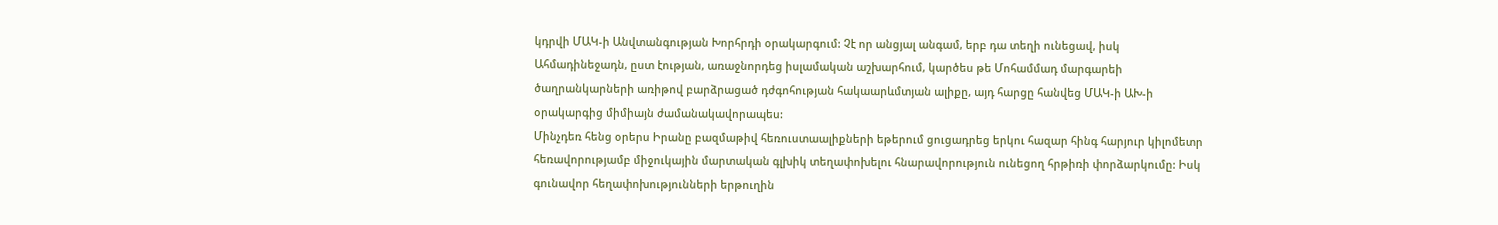կդրվի ՄԱԿ-ի Անվտանգության Խորհրդի օրակարգում: Չէ որ անցյալ անգամ, երբ դա տեղի ունեցավ, իսկ Ահմադինեջադն, ըստ էության, առաջնորդեց իսլամական աշխարհում, կարծես թե Մոհամմադ մարգարեի ծաղրանկարների առիթով բարձրացած դժգոհության հակաարևմտյան ալիքը, այդ հարցը հանվեց ՄԱԿ-ի ԱԽ-ի օրակարգից միմիայն ժամանակավորապես:
Մինչդեռ հենց օրերս Իրանը բազմաթիվ հեռուստաալիքների եթերում ցուցադրեց երկու հազար հինգ հարյուր կիլոմետր հեռավորությամբ միջուկային մարտական գլխիկ տեղափոխելու հնարավորություն ունեցող հրթիռի փորձարկումը: Իսկ գունավոր հեղափոխությունների երթուղին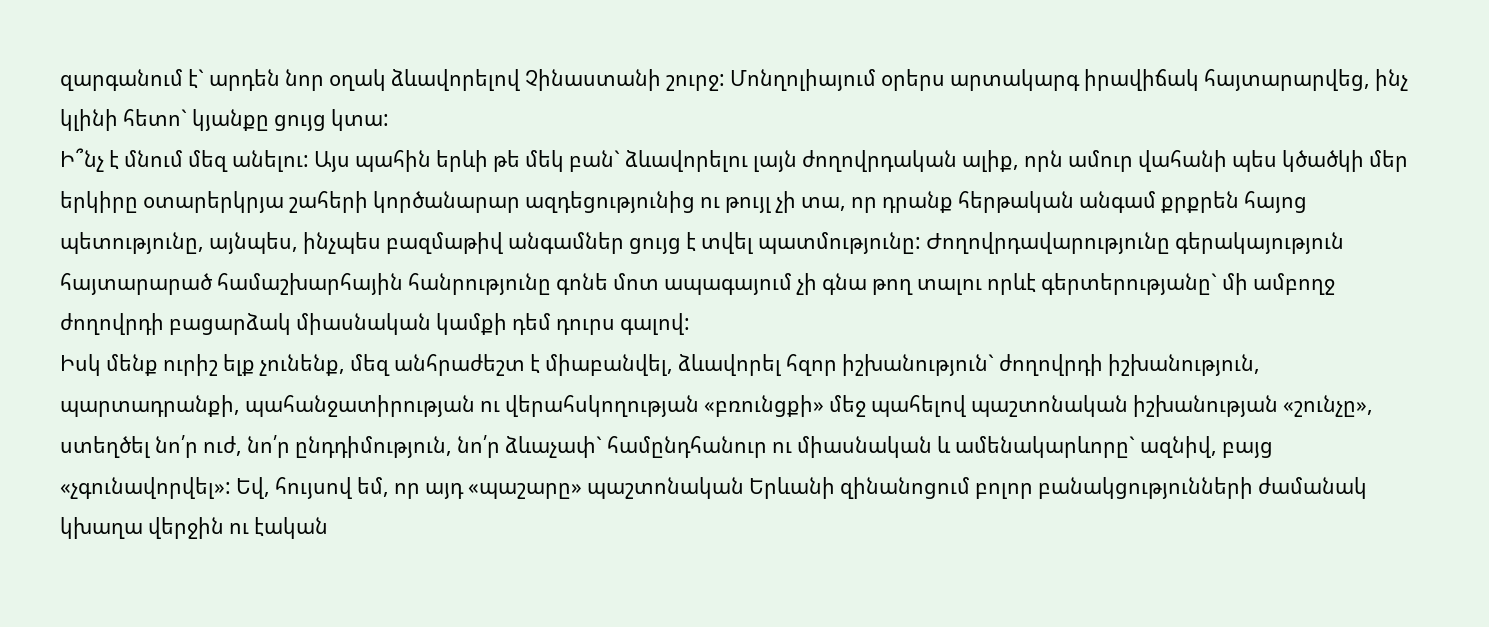զարգանում է` արդեն նոր օղակ ձևավորելով Չինաստանի շուրջ: Մոնղոլիայում օրերս արտակարգ իրավիճակ հայտարարվեց, ինչ կլինի հետո` կյանքը ցույց կտա:
Ի՞նչ է մնում մեզ անելու: Այս պահին երևի թե մեկ բան` ձևավորելու լայն ժողովրդական ալիք, որն ամուր վահանի պես կծածկի մեր երկիրը օտարերկրյա շահերի կործանարար ազդեցությունից ու թույլ չի տա, որ դրանք հերթական անգամ քրքրեն հայոց պետությունը, այնպես, ինչպես բազմաթիվ անգամներ ցույց է տվել պատմությունը: Ժողովրդավարությունը գերակայություն հայտարարած համաշխարհային հանրությունը գոնե մոտ ապագայում չի գնա թող տալու որևէ գերտերությանը` մի ամբողջ ժողովրդի բացարձակ միասնական կամքի դեմ դուրս գալով:
Իսկ մենք ուրիշ ելք չունենք, մեզ անհրաժեշտ է միաբանվել, ձևավորել հզոր իշխանություն` ժողովրդի իշխանություն, պարտադրանքի, պահանջատիրության ու վերահսկողության «բռունցքի» մեջ պահելով պաշտոնական իշխանության «շունչը», ստեղծել նո՛ր ուժ, նո՛ր ընդդիմություն, նո՛ր ձևաչափ` համընդհանուր ու միասնական և ամենակարևորը` ազնիվ, բայց «չգունավորվել»: Եվ, հույսով եմ, որ այդ «պաշարը» պաշտոնական Երևանի զինանոցում բոլոր բանակցությունների ժամանակ կխաղա վերջին ու էական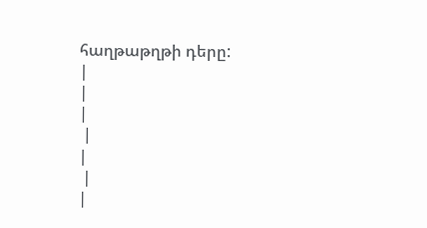հաղթաթղթի դերը:
|
|
|
 |
|
 |
|